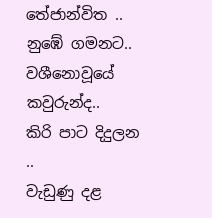තේජාන්විත ..
නුඹේ ගමනට..
වශීනොවූයේ කවුරුන්ද..
කිරි පාට දිදුලන ..
වැඩුණු දළ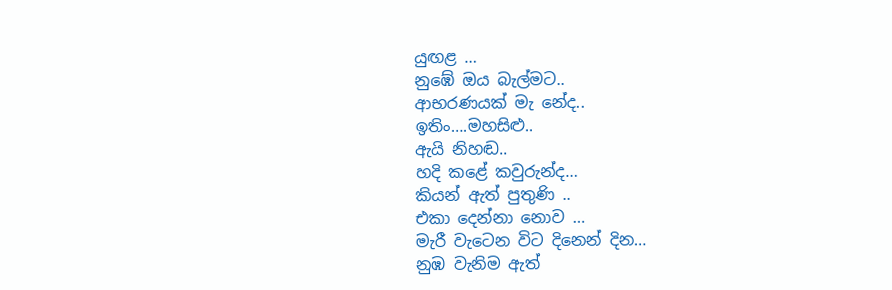යුඟළ …
නුඹේ ඔය බැල්මට..
ආභරණයක් මැ නේද..
ඉතිං….මහසිළු..
ඇයි නිහඬ..
හදි කළේ කවුරුන්ද…
කියන් ඇත් පුතුණි ..
එකා දෙන්නා නොව …
මැරී වැටෙන විට දිනෙන් දින…
නුඹ වැනිම ඇත්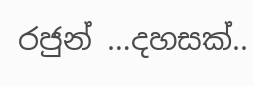රජුන් …දහසක්..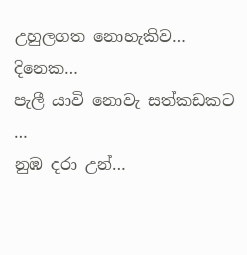උහුලගත නොහැකිව…
දිනෙක…
පැලී යාවි නොවැ සත්කඩකට …
නුඹ දරා උන්…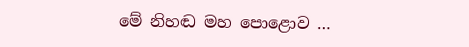මේ නිහඬ මහ පොළොව …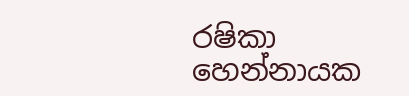රෂිකා හෙන්නායක